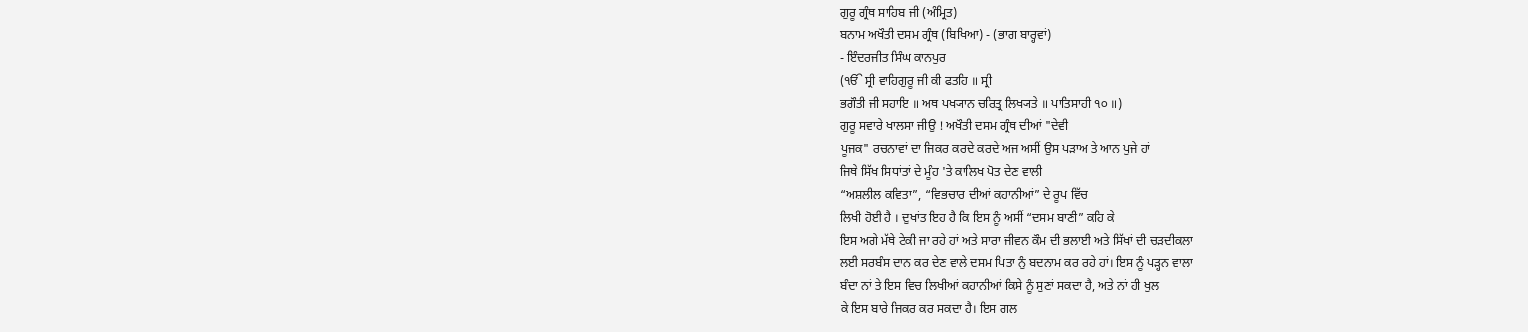ਗੁਰੂ ਗ੍ਰੰਥ ਸਾਹਿਬ ਜੀ (ਅੰਮ੍ਰਿਤ)
ਬਨਾਮ ਅਖੌਤੀ ਦਸਮ ਗ੍ਰੰਥ (ਬਿਖਿਆ) - (ਭਾਗ ਬਾਰ੍ਹਵਾਂ)
- ਇੰਦਰਜੀਤ ਸਿੰਘ ਕਾਨਪੁਰ
(ੴ ਸ੍ਰੀ ਵਾਹਿਗੁਰੂ ਜੀ ਕੀ ਫਤਹਿ ॥ ਸ੍ਰੀ
ਭਗੌਤੀ ਜੀ ਸਹਾਇ ॥ ਅਥ ਪਖ੍ਯਾਨ ਚਰਿਤ੍ਰ ਲਿਖ੍ਯਤੇ ॥ ਪਾਤਿਸਾਹੀ ੧੦ ॥)
ਗੁਰੂ ਸਵਾਰੇ ਖਾਲਸਾ ਜੀਉ ! ਅਖੌਤੀ ਦਸਮ ਗ੍ਰੰਥ ਦੀਆਂ "ਦੇਵੀ
ਪੂਜਕ" ਰਚਨਾਵਾਂ ਦਾ ਜਿਕਰ ਕਰਦੇ ਕਰਦੇ ਅਜ ਅਸੀਂ ਉਸ ਪੜਾਅ ਤੇ ਆਨ ਪੁਜੇ ਹਾਂ
ਜਿਥੇ ਸਿੱਖ ਸਿਧਾਂਤਾਂ ਦੇ ਮੂੰਹ 'ਤੇ ਕਾਲਿਖ ਪੋਤ ਦੇਣ ਵਾਲੀ
“ਅਸ਼ਲੀਲ ਕਵਿਤਾ”, “ਵਿਭਚਾਰ ਦੀਆਂ ਕਹਾਨੀਆਂ” ਦੇ ਰੂਪ ਵਿੱਚ
ਲਿਖੀ ਹੋਈ ਹੈ । ਦੁਖਾਂਤ ਇਹ ਹੈ ਕਿ ਇਸ ਨੂੰ ਅਸੀਂ “ਦਸਮ ਬਾਣੀ” ਕਹਿ ਕੇ
ਇਸ ਅਗੇ ਮੱਥੇ ਟੇਕੀ ਜਾ ਰਹੇ ਹਾਂ ਅਤੇ ਸਾਰਾ ਜੀਵਨ ਕੌਮ ਦੀ ਭਲਾਈ ਅਤੇ ਸਿੱਖਾਂ ਦੀ ਚੜਦੀਕਲਾ
ਲਈ ਸਰਬੰਸ ਦਾਨ ਕਰ ਦੇਣ ਵਾਲੇ ਦਸਮ ਪਿਤਾ ਨੁੰ ਬਦਨਾਮ ਕਰ ਰਹੇ ਹਾਂ। ਇਸ ਨੂੰ ਪੜ੍ਹਨ ਵਾਲਾ
ਬੰਦਾ ਨਾਂ ਤੇ ਇਸ ਵਿਚ ਲਿਖੀਆਂ ਕਹਾਨੀਆਂ ਕਿਸੇ ਨੂੰ ਸੁਣਾਂ ਸਕਦਾ ਹੈ, ਅਤੇ ਨਾਂ ਹੀ ਖੁਲ
ਕੇ ਇਸ ਬਾਰੇ ਜਿਕਰ ਕਰ ਸਕਦਾ ਹੈ। ਇਸ ਗਲ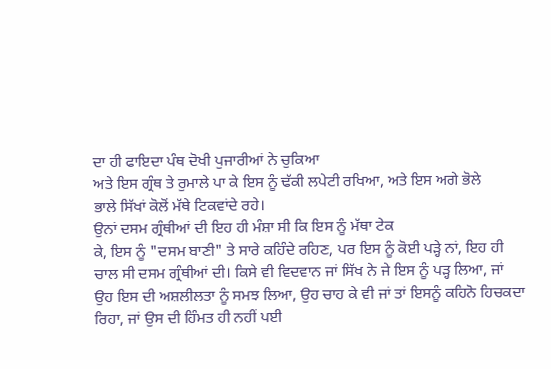ਦਾ ਹੀ ਫਾਇਦਾ ਪੰਥ ਦੋਖੀ ਪੁਜਾਰੀਆਂ ਨੇ ਚੁਕਿਆ
ਅਤੇ ਇਸ ਗ੍ਰੰਥ ਤੇ ਰੁਮਾਲੇ ਪਾ ਕੇ ਇਸ ਨੂੰ ਢੱਕੀ ਲਪੇਟੀ ਰਖਿਆ, ਅਤੇ ਇਸ ਅਗੇ ਭੋਲੇ
ਭਾਲੇ ਸਿੱਖਾਂ ਕੋਲੋਂ ਮੱਥੇ ਟਿਕਵਾਂਦੇ ਰਹੇ।
ਉਨਾਂ ਦਸਮ ਗ੍ਰੰਥੀਆਂ ਦੀ ਇਹ ਹੀ ਮੰਸ਼ਾ ਸੀ ਕਿ ਇਸ ਨੂੰ ਮੱਥਾ ਟੇਕ
ਕੇ, ਇਸ ਨੂੰ "ਦਸਮ ਬਾਣੀ" ਤੇ ਸਾਰੇ ਕਹਿੰਦੇ ਰਹਿਣ, ਪਰ ਇਸ ਨੂੰ ਕੋਈ ਪੜ੍ਹੇ ਨਾਂ, ਇਹ ਹੀ
ਚਾਲ ਸੀ ਦਸਮ ਗ੍ਰੰਥੀਆਂ ਦੀ। ਕਿਸੇ ਵੀ ਵਿਦਵਾਨ ਜਾਂ ਸਿੱਖ ਨੇ ਜੇ ਇਸ ਨੂੰ ਪੜ੍ਹ ਲਿਆ, ਜਾਂ
ਉਹ ਇਸ ਦੀ ਅਸ਼ਲੀਲਤਾ ਨੂੰ ਸਮਝ ਲਿਆ, ਉਹ ਚਾਹ ਕੇ ਵੀ ਜਾਂ ਤਾਂ ਇਸਨੂੰ ਕਹਿਨੋ ਹਿਚਕਦਾ
ਰਿਹਾ, ਜਾਂ ਉਸ ਦੀ ਹਿੰਮਤ ਹੀ ਨਹੀਂ ਪਈ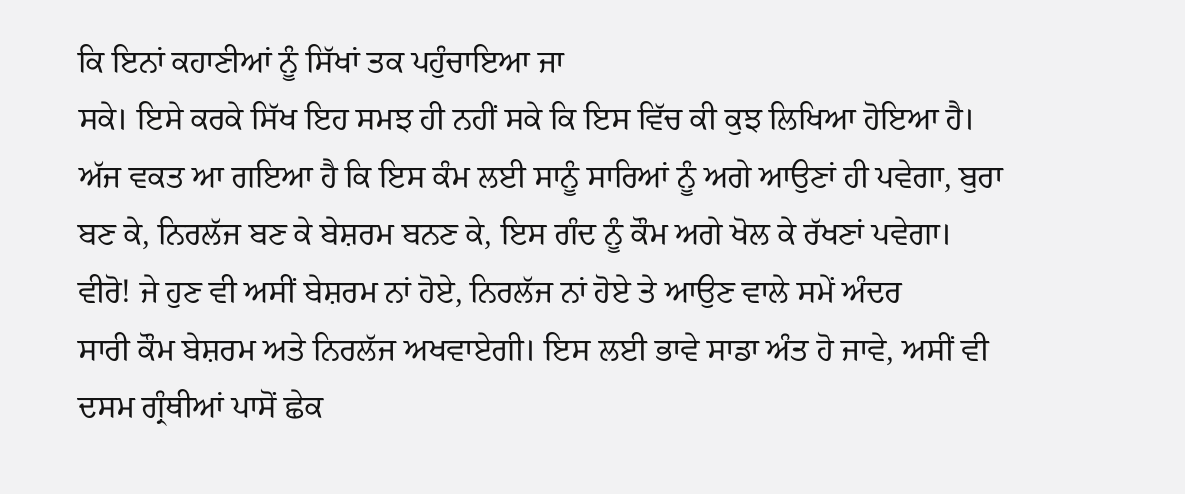ਕਿ ਇਨਾਂ ਕਹਾਣੀਆਂ ਨੂੰ ਸਿੱਖਾਂ ਤਕ ਪਹੁੰਚਾਇਆ ਜਾ
ਸਕੇ। ਇਸੇ ਕਰਕੇ ਸਿੱਖ ਇਹ ਸਮਝ ਹੀ ਨਹੀਂ ਸਕੇ ਕਿ ਇਸ ਵਿੱਚ ਕੀ ਕੁਝ ਲਿਖਿਆ ਹੋਇਆ ਹੈ।
ਅੱਜ ਵਕਤ ਆ ਗਇਆ ਹੈ ਕਿ ਇਸ ਕੰਮ ਲਈ ਸਾਨੂੰ ਸਾਰਿਆਂ ਨੂੰ ਅਗੇ ਆਉਣਾਂ ਹੀ ਪਵੇਗਾ, ਬੁਰਾ
ਬਣ ਕੇ, ਨਿਰਲੱਜ ਬਣ ਕੇ ਬੇਸ਼ਰਮ ਬਨਣ ਕੇ, ਇਸ ਗੰਦ ਨੂੰ ਕੌਮ ਅਗੇ ਖੋਲ ਕੇ ਰੱਖਣਾਂ ਪਵੇਗਾ।
ਵੀਰੋ! ਜੇ ਹੁਣ ਵੀ ਅਸੀਂ ਬੇਸ਼ਰਮ ਨਾਂ ਹੋਏ, ਨਿਰਲੱਜ ਨਾਂ ਹੋਏ ਤੇ ਆਉਣ ਵਾਲੇ ਸਮੇਂ ਅੰਦਰ
ਸਾਰੀ ਕੌਮ ਬੇਸ਼ਰਮ ਅਤੇ ਨਿਰਲੱਜ ਅਖਵਾਏਗੀ। ਇਸ ਲਈ ਭਾਵੇ ਸਾਡਾ ਅੰਤ ਹੋ ਜਾਵੇ, ਅਸੀਂ ਵੀ
ਦਸਮ ਗ੍ਰੰਥੀਆਂ ਪਾਸੋਂ ਛੇਕ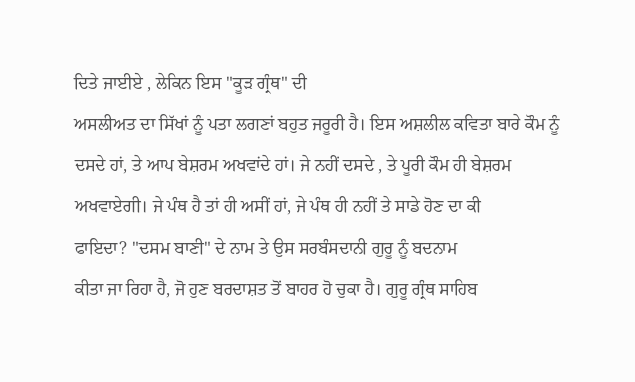ਦਿਤੇ ਜਾਈਏ , ਲੇਕਿਨ ਇਸ "ਕੂੜ ਗ੍ਰੰਥ" ਦੀ
ਅਸਲੀਅਤ ਦਾ ਸਿੱਖਾਂ ਨੂੰ ਪਤਾ ਲਗਣਾਂ ਬਹੁਤ ਜਰੂਰੀ ਹੈ। ਇਸ ਅਸ਼ਲੀਲ ਕਵਿਤਾ ਬਾਰੇ ਕੌਮ ਨੂੰ
ਦਸਦੇ ਹਾਂ, ਤੇ ਆਪ ਬੇਸ਼ਰਮ ਅਖਵਾਂਦੇ ਹਾਂ। ਜੇ ਨਹੀਂ ਦਸਦੇ , ਤੇ ਪੂਰੀ ਕੌਮ ਹੀ ਬੇਸ਼ਰਮ
ਅਖਵਾਏਗੀ। ਜੇ ਪੰਥ ਹੈ ਤਾਂ ਹੀ ਅਸੀਂ ਹਾਂ, ਜੇ ਪੰਥ ਹੀ ਨਹੀਂ ਤੇ ਸਾਡੇ ਹੋਣ ਦਾ ਕੀ
ਫਾਇਦਾ? "ਦਸਮ ਬਾਣੀ" ਦੇ ਨਾਮ ਤੇ ਉਸ ਸਰਬੰਸਦਾਨੀ ਗੁਰੂ ਨੂੰ ਬਦਨਾਮ
ਕੀਤਾ ਜਾ ਰਿਹਾ ਹੈ, ਜੋ ਹੁਣ ਬਰਦਾਸ਼ਤ ਤੋਂ ਬਾਹਰ ਹੋ ਚੁਕਾ ਹੈ। ਗੁਰੂ ਗ੍ਰੰਥ ਸਾਹਿਬ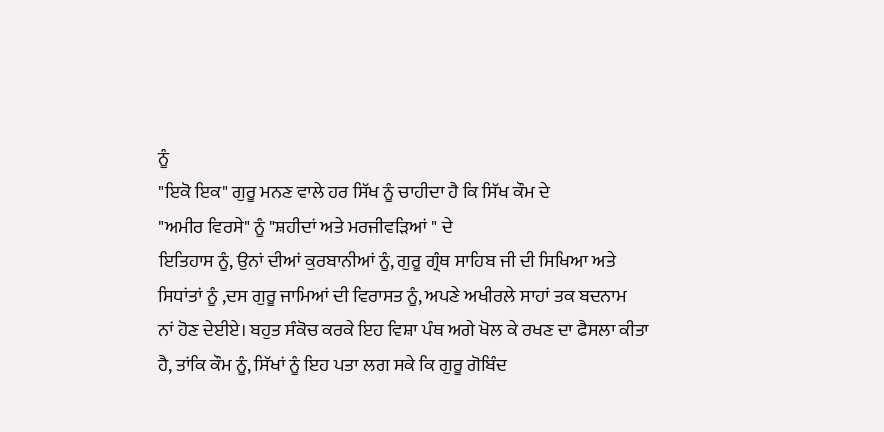ਨੂੰ
"ਇਕੋ ਇਕ" ਗੁਰੂ ਮਨਣ ਵਾਲੇ ਹਰ ਸਿੱਖ ਨੂੰ ਚਾਹੀਦਾ ਹੈ ਕਿ ਸਿੱਖ ਕੌਮ ਦੇ
"ਅਮੀਰ ਵਿਰਸੇ" ਨੂੰ "ਸ਼ਹੀਦਾਂ ਅਤੇ ਮਰਜੀਵੜਿਆਂ " ਦੇ
ਇਤਿਹਾਸ ਨੂੰ, ਉਨਾਂ ਦੀਆਂ ਕੁਰਬਾਨੀਆਂ ਨੂੰ, ਗੁਰੂ ਗ੍ਰੰਥ ਸਾਹਿਬ ਜੀ ਦੀ ਸਿਖਿਆ ਅਤੇ
ਸਿਧਾਂਤਾਂ ਨੂੰ ,ਦਸ ਗੁਰੂ ਜਾਮਿਆਂ ਦੀ ਵਿਰਾਸਤ ਨੂੰ, ਅਪਣੇ ਅਖੀਰਲੇ ਸਾਹਾਂ ਤਕ ਬਦਨਾਮ
ਨਾਂ ਹੋਣ ਦੇਈਏ। ਬਹੁਤ ਸੰਕੋਚ ਕਰਕੇ ਇਹ ਵਿਸ਼ਾ ਪੰਥ ਅਗੇ ਖੋਲ ਕੇ ਰਖਣ ਦਾ ਫੈਸਲਾ ਕੀਤਾ
ਹੈ, ਤਾਂਕਿ ਕੌਮ ਨੂੰ, ਸਿੱਖਾਂ ਨੂੰ ਇਹ ਪਤਾ ਲਗ ਸਕੇ ਕਿ ਗੁਰੂ ਗੋਬਿੰਦ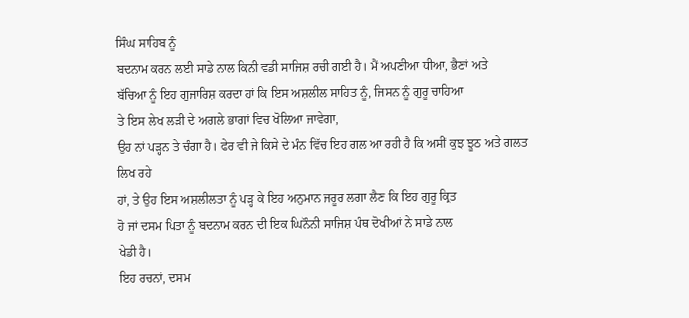ਸਿੰਘ ਸਾਹਿਬ ਨੂੰ
ਬਦਨਾਮ ਕਰਨ ਲਈ ਸਾਡੇ ਨਾਲ ਕਿਨੀ ਵਡੀ ਸਾਜਿਸ਼ ਰਚੀ ਗਈ ਹੈ। ਮੈਂ ਅਪਣੀਆ ਧੀਆ, ਭੈਣਾਂ ਅਤੇ
ਬੱਚਿਆ ਨੂੰ ਇਹ ਗੁਜਾਰਿਸ਼ ਕਰਦਾ ਹਾਂ ਕਿ ਇਸ ਅਸ਼ਲੀਲ ਸਾਹਿਤ ਨੂੰ, ਜਿਸਨ ਨੂੰ ਗੁਰੂ ਚਾਹਿਆ
ਤੇ ਇਸ ਲੇਖ ਲੜੀ ਦੇ ਅਗਲੇ ਭਾਗਾਂ ਵਿਚ ਖੋਲਿਆ ਜਾਵੇਗਾ,
ਉਹ ਨਾਂ ਪੜ੍ਹਨ ਤੇ ਚੰਗਾ ਹੈ। ਫੇਰ ਵੀ ਜੇ ਕਿਸੇ ਦੇ ਮੰਨ ਵਿੱਚ ਇਹ ਗਲ ਆ ਰਹੀ ਹੈ ਕਿ ਅਸੀਂ ਕੁਝ ਝੂਠ ਅਤੇ ਗਲਤ ਲਿਖ ਰਹੇ
ਹਾਂ, ਤੇ ਉਹ ਇਸ ਅਸ਼ਲੀਲਤਾ ਨੂੰ ਪੜ੍ਹ ਕੇ ਇਹ ਅਨੁਮਾਨ ਜਰੂਰ ਲਗਾ ਲੈਣ ਕਿ ਇਹ ਗੁਰੂ ਕ੍ਰਿਤ
ਹੋ ਜਾਂ ਦਸਮ ਪਿਤਾ ਨੂੰ ਬਦਨਾਮ ਕਰਨ ਦੀ ਇਕ ਘਿਨੌਨੀ ਸਾਜਿਸ਼ ਪੰਥ ਦੋਖੀਆਂ ਨੇ ਸਾਡੇ ਨਾਲ
ਖੇਡੀ ਹੈ।
ਇਹ ਰਚਨਾਂ, ਦਸਮ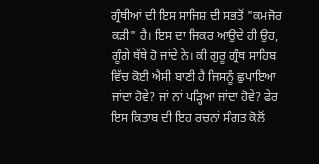ਗ੍ਰੰਥੀਆਂ ਦੀ ਇਸ ਸਾਜਿਸ਼ ਦੀ ਸਭਤੋਂ "ਕਮਜੋਰ
ਕੜੀ" ਹੈ। ਇਸ ਦਾ ਜਿਕਰ ਆਉਦੇ ਹੀ ਉਹ, ਗੂੰਗੇ ਥੱਥੇ ਹੋ ਜਾਂਦੇ ਨੇ। ਕੀ ਗੁਰੂ ਗ੍ਰੰਥ ਸਾਹਿਬ ਵਿੱਚ ਕੋਈ ਐਸੀ ਬਾਣੀ ਹੈ ਜਿਸਨੂੰ ਛੁਪਾਇਆ ਜਾਂਦਾ ਹੋਵੇ? ਜਾਂ ਨਾਂ ਪੜ੍ਹਿਆ ਜਾਂਦਾ ਹੋਵੇ? ਫੇਰ ਇਸ ਕਿਤਾਬ ਦੀ ਇਹ ਰਚਨਾਂ ਸੰਗਤ ਕੋਲੋਂ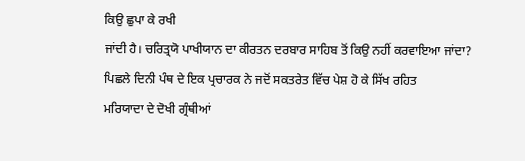ਕਿਉ ਛੁਪਾ ਕੇ ਰਖੀ
ਜਾਂਦੀ ਹੈ। ਚਰਿਤ੍ਰਯੋ ਪਾਖੀਯਾਨ ਦਾ ਕੀਰਤਨ ਦਰਬਾਰ ਸਾਹਿਬ ਤੋਂ ਕਿਉ ਨਹੀਂ ਕਰਵਾਇਆ ਜਾਂਦਾ?
ਪਿਛਲੇ ਦਿਨੀ ਪੰਥ ਦੇ ਇਕ ਪ੍ਰਚਾਰਕ ਨੇ ਜਦੋਂ ਸਕਤਰੇਤ ਵਿੱਚ ਪੇਸ਼ ਹੋ ਕੇ ਸਿੱਖ ਰਹਿਤ
ਮਰਿਯਾਦਾ ਦੇ ਦੋਖੀ ਗ੍ਰੰਥੀਆਂ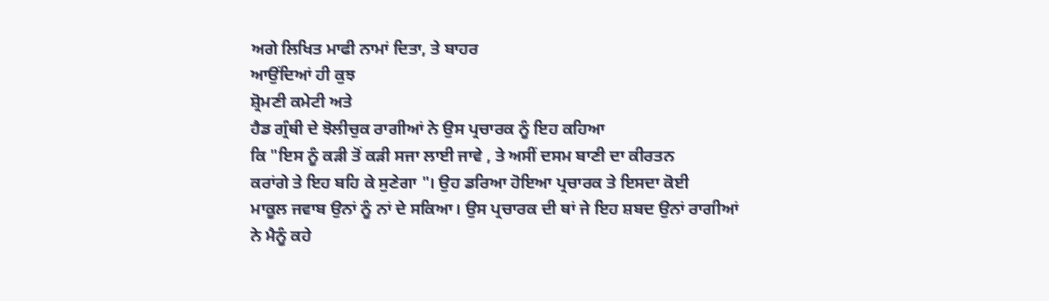ਅਗੇ ਲਿਖਿਤ ਮਾਫੀ ਨਾਮਾਂ ਦਿਤਾ, ਤੇ ਬਾਹਰ
ਆਉਂਦਿਆਂ ਹੀ ਕੁਝ
ਸ਼੍ਰੋਮਣੀ ਕਮੇਟੀ ਅਤੇ
ਹੈਡ ਗ੍ਰੰਥੀ ਦੇ ਝੋਲੀਚੁਕ ਰਾਗੀਆਂ ਨੇ ਉਸ ਪ੍ਰਚਾਰਕ ਨੂੰ ਇਹ ਕਹਿਆ
ਕਿ "ਇਸ ਨੂੰ ਕੜੀ ਤੋਂ ਕੜੀ ਸਜਾ ਲਾਈ ਜਾਵੇ , ਤੇ ਅਸੀਂ ਦਸਮ ਬਾਣੀ ਦਾ ਕੀਰਤਨ
ਕਰਾਂਗੇ ਤੇ ਇਹ ਬਹਿ ਕੇ ਸੁਣੇਗਾ "। ਉਹ ਡਰਿਆ ਹੋਇਆ ਪ੍ਰਚਾਰਕ ਤੇ ਇਸਦਾ ਕੋਈ
ਮਾਕੂਲ ਜਵਾਬ ਉਨਾਂ ਨੂੰ ਨਾਂ ਦੇ ਸਕਿਆ। ਉਸ ਪ੍ਰਚਾਰਕ ਦੀ ਥਾਂ ਜੇ ਇਹ ਸ਼ਬਦ ਉਨਾਂ ਰਾਗੀਆਂ
ਨੇ ਮੈਨੂੰ ਕਹੇ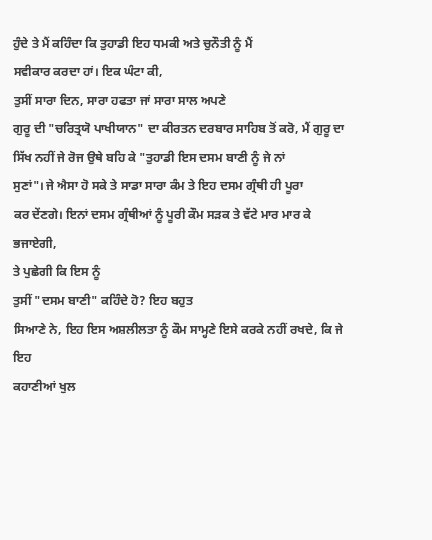ਹੁੰਦੇ ਤੇ ਮੈਂ ਕਹਿੰਦਾ ਕਿ ਤੁਹਾਡੀ ਇਹ ਧਮਕੀ ਅਤੇ ਚੁਨੌਤੀ ਨੂੰ ਮੈਂ
ਸਵੀਕਾਰ ਕਰਦਾ ਹਾਂ। ਇਕ ਘੰਟਾ ਕੀ,
ਤੁਸੀਂ ਸਾਰਾ ਦਿਨ, ਸਾਰਾ ਹਫਤਾ ਜਾਂ ਸਾਰਾ ਸਾਲ ਅਪਣੇ
ਗੁਰੂ ਦੀ "ਚਰਿਤ੍ਰਯੋ ਪਾਖੀਯਾਨ" ਦਾ ਕੀਰਤਨ ਦਰਬਾਰ ਸਾਹਿਬ ਤੋਂ ਕਰੋ, ਮੈਂ ਗੁਰੂ ਦਾ ਸਿੱਖ ਨਹੀਂ ਜੇ ਰੋਜ ਉਥੇ ਬਹਿ ਕੇ "ਤੁਹਾਡੀ ਇਸ ਦਸਮ ਬਾਣੀ ਨੂੰ ਜੇ ਨਾਂ
ਸੁਣਾਂ"। ਜੇ ਐਸਾ ਹੋ ਸਕੇ ਤੇ ਸਾਡਾ ਸਾਰਾ ਕੰਮ ਤੇ ਇਹ ਦਸਮ ਗ੍ਰੰਥੀ ਹੀ ਪੂਰਾ
ਕਰ ਦੇਂਣਗੇ। ਇਨਾਂ ਦਸਮ ਗ੍ਰੰਥੀਆਂ ਨੂੰ ਪੂਰੀ ਕੌਮ ਸੜਕ ਤੇ ਵੱਟੇ ਮਾਰ ਮਾਰ ਕੇ ਭਜਾਏਗੀ,
ਤੇ ਪੁਛੇਗੀ ਕਿ ਇਸ ਨੂੰ
ਤੁਸੀਂ "ਦਸਮ ਬਾਣੀ" ਕਹਿੰਦੇ ਹੋ? ਇਹ ਬਹੁਤ
ਸਿਆਣੇ ਨੇ, ਇਹ ਇਸ ਅਸ਼ਲੀਲਤਾ ਨੂੰ ਕੌਮ ਸਾਮ੍ਹਣੇ ਇਸੇ ਕਰਕੇ ਨਹੀਂ ਰਖਦੇ, ਕਿ ਜੇ ਇਹ
ਕਹਾਣੀਆਂ ਖੁਲ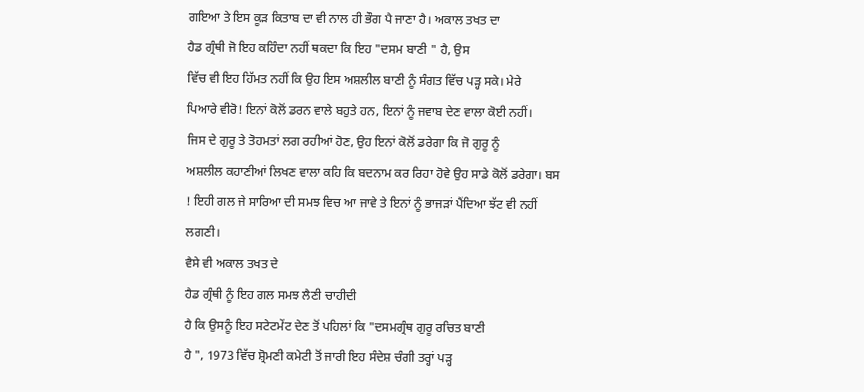ਗਇਆ ਤੇ ਇਸ ਕੂੜ ਕਿਤਾਬ ਦਾ ਵੀ ਨਾਲ ਹੀ ਭੌਗ ਪੈ ਜਾਣਾ ਹੈ। ਅਕਾਲ ਤਖਤ ਦਾ
ਹੈਡ ਗ੍ਰੰਥੀ ਜੋ ਇਹ ਕਹਿੰਦਾ ਨਹੀਂ ਥਕਦਾ ਕਿ ਇਹ "ਦਸਮ ਬਾਣੀ " ਹੈ, ਉਸ
ਵਿੱਚ ਵੀ ਇਹ ਹਿੱਮਤ ਨਹੀਂ ਕਿ ਉਹ ਇਸ ਅਸ਼ਲੀਲ ਬਾਣੀ ਨੂੰ ਸੰਗਤ ਵਿੱਚ ਪੜ੍ਹ ਸਕੇ। ਮੇਰੇ
ਪਿਆਰੇ ਵੀਰੋ! ਇਨਾਂ ਕੋਲੋਂ ਡਰਨ ਵਾਲੇ ਬਹੁਤੇ ਹਨ, ਇਨਾਂ ਨੂੰ ਜਵਾਬ ਦੇਣ ਵਾਲਾ ਕੋਈ ਨਹੀਂ।
ਜਿਸ ਦੇ ਗੁਰੂ ਤੇ ਤੋਹਮਤਾਂ ਲਗ ਰਹੀਆਂ ਹੋਣ, ਉਹ ਇਨਾਂ ਕੋਲੋਂ ਡਰੇਗਾ ਕਿ ਜੋ ਗੁਰੂ ਨੂੰ
ਅਸ਼ਲੀਲ ਕਹਾਣੀਆਂ ਲਿਖਣ ਵਾਲਾ ਕਹਿ ਕਿ ਬਦਨਾਮ ਕਰ ਰਿਹਾ ਹੋਵੇ ਉਹ ਸਾਡੇ ਕੋਲੋਂ ਡਰੇਗਾ। ਬਸ
! ਇਹੀ ਗਲ ਜੇ ਸਾਰਿਆ ਦੀ ਸਮਝ ਵਿਚ ਆ ਜਾਵੇ ਤੇ ਇਨਾਂ ਨੂੰ ਭਾਜੜਾਂ ਪੈਂਦਿਆ ਝੱਟ ਵੀ ਨਹੀਂ
ਲਗਣੀ।
ਵੈਸੇ ਵੀ ਅਕਾਲ ਤਖਤ ਦੇ
ਹੈਡ ਗ੍ਰੰਥੀ ਨੂੰ ਇਹ ਗਲ ਸਮਝ ਲੈਣੀ ਚਾਹੀਦੀ
ਹੈ ਕਿ ਉਸਨੂੰ ਇਹ ਸਟੇਟਮੇਂਟ ਦੇਣ ਤੋਂ ਪਹਿਲਾਂ ਕਿ "ਦਸਮਗ੍ਰੰਥ ਗੁਰੂ ਰਚਿਤ ਬਾਣੀ
ਹੈ ", 1973 ਵਿੱਚ ਸ਼੍ਰੋਮਣੀ ਕਮੇਟੀ ਤੋਂ ਜਾਰੀ ਇਹ ਸੰਦੇਸ਼ ਚੰਗੀ ਤਰ੍ਹਾਂ ਪੜ੍ਹ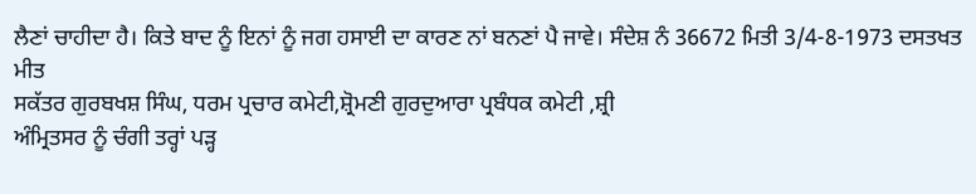ਲੈਣਾਂ ਚਾਹੀਦਾ ਹੈ। ਕਿਤੇ ਬਾਦ ਨੂੰ ਇਨਾਂ ਨੂੰ ਜਗ ਹਸਾਈ ਦਾ ਕਾਰਣ ਨਾਂ ਬਨਣਾਂ ਪੈ ਜਾਵੇ। ਸੰਦੇਸ਼ ਨੰ 36672 ਮਿਤੀ 3/4-8-1973 ਦਸਤਖਤ ਮੀਤ
ਸਕੱਤਰ ਗੁਰਬਖਸ਼ ਸਿੰਘ, ਧਰਮ ਪ੍ਰਚਾਰ ਕਮੇਟੀ,ਸ਼੍ਰੋਮਣੀ ਗੁਰਦੁਆਰਾ ਪ੍ਰਬੰਧਕ ਕਮੇਟੀ ,ਸ਼੍ਰੀ
ਅੰਮ੍ਰਿਤਸਰ ਨੂੰ ਚੰਗੀ ਤਰ੍ਹਾਂ ਪੜ੍ਹ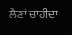ਲੈਣਾਂ ਚਾਹੀਦਾ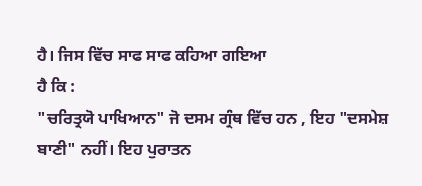ਹੈ। ਜਿਸ ਵਿੱਚ ਸਾਫ ਸਾਫ ਕਹਿਆ ਗਇਆ
ਹੈ ਕਿ :
"ਚਰਿਤ੍ਰਯੋ ਪਾਖਿਆਨ" ਜੋ ਦਸਮ ਗ੍ਰੰਥ ਵਿੱਚ ਹਨ , ਇਹ "ਦਸਮੇਸ਼
ਬਾਣੀ" ਨਹੀਂ। ਇਹ ਪੁਰਾਤਨ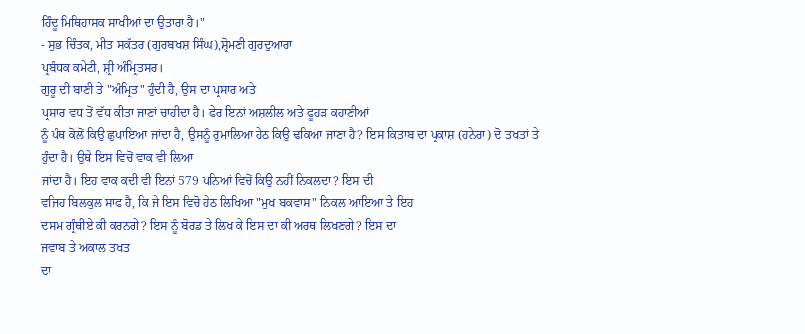ਹਿੰਦੂ ਮਿਥਿਹਾਸਕ ਸਾਖੀਆਂ ਦਾ ਉਤਾਰਾ ਹੈ।"
- ਸੁਭ ਚਿੰਤਕ, ਮੀਤ ਸਕੱਤਰ (ਗੁਰਬਖਸ਼ ਸਿੰਘ),ਸ਼੍ਰੋਮਣੀ ਗੁਰਦੁਆਰਾ
ਪ੍ਰਬੰਧਕ ਕਮੇਟੀ, ਸ਼੍ਰੀ ਅੰਮ੍ਰਿਤਸਰ।
ਗੁਰੂ ਦੀ ਬਾਣੀ ਤੇ "ਅੰਮ੍ਰਿਤ" ਹੁੰਦੀ ਹੈ, ਉਸ ਦਾ ਪ੍ਰਸਾਰ ਅਤੇ
ਪ੍ਰਸਾਰ ਵਧ ਤੋਂ ਵੱਧ ਕੀਤਾ ਜਾਣਾਂ ਚਾਹੀਦਾ ਹੈ। ਫੇਰ ਇਨਾਂ ਅਸ਼ਲੀਲ ਅਤੇ ਫੂਹੜ ਕਹਾਣੀਆਂ
ਨੂੰ ਪੰਥ ਕੋਲੋਂ ਕਿਉ ਛੁਪਾਇਆ ਜਾਂਦਾ ਹੈ, ਉਸਨੂੰ ਰੁਮਾਲਿਆ ਹੇਠ ਕਿਉ ਢਕਿਆ ਜਾਣਾ ਹੈ? ਇਸ ਕਿਤਾਬ ਦਾ ਪ੍ਰਕਾਸ਼ (ਹਨੇਰਾ) ਦੋ ਤਖਤਾਂ ਤੇ
ਹੁੰਦਾ ਹੈ। ਉਥੇ ਇਸ ਵਿਚੋਂ ਵਾਕ ਵੀ ਲਿਆ
ਜਾਂਦਾ ਹੈ। ਇਹ ਵਾਕ ਕਦੀ ਵੀ ਇਨਾਂ 579 ਪਨਿਆਂ ਵਿਚੋਂ ਕਿਉ ਨਹੀਂ ਨਿਕਲਦਾ? ਇਸ ਦੀ
ਵਜਿਹ ਬਿਲਕੁਲ ਸਾਫ ਹੈ, ਕਿ ਜੇ ਇਸ ਵਿਚੋ ਹੇਠ ਲਿਖਿਆ "ਮੁਖ ਬਕਵਾਸ" ਨਿਕਲ ਆਇਆ ਤੇ ਇਹ
ਦਸਮ ਗ੍ਰੰਥੀਏ ਕੀ ਕਰਨਗੇ? ਇਸ ਨੂੰ ਬੋਰਡ ਤੇ ਲਿਖ ਕੇ ਇਸ ਦਾ ਕੀ ਅਰਥ ਲਿਖਣਗੇ? ਇਸ ਦਾ
ਜਵਾਬ ਤੇ ਅਕਾਲ ਤਖਤ
ਦਾ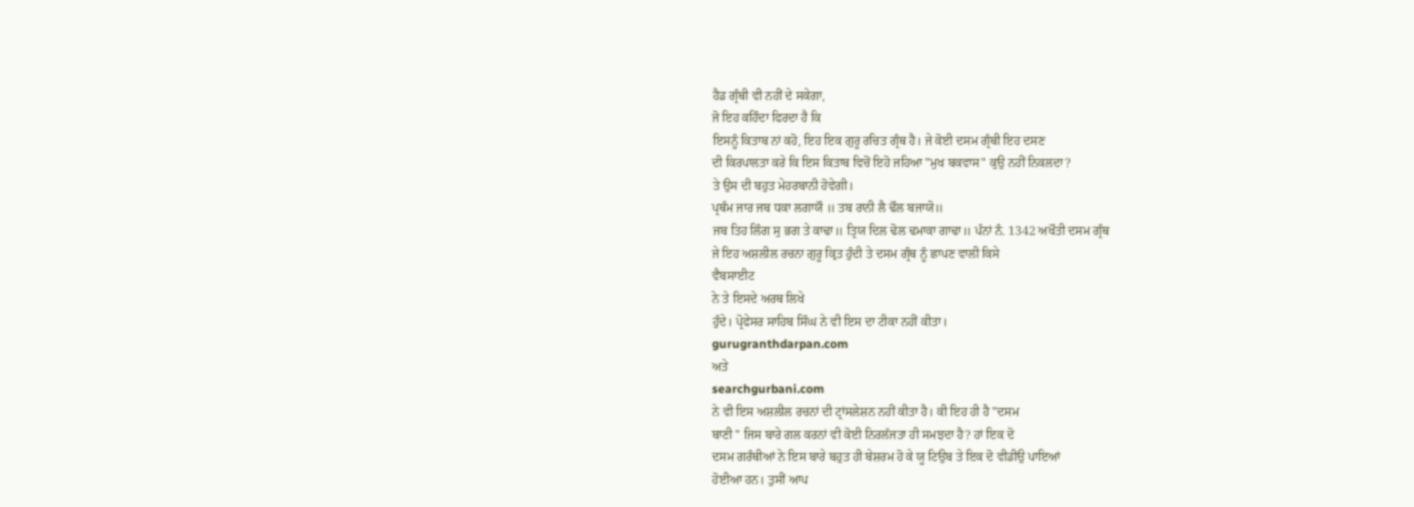ਹੈਡ ਗ੍ਰੰਥੀ ਵੀ ਨਹੀਂ ਦੇ ਸਕੇਗਾ,
ਜੋ ਇਹ ਕਹਿੰਦਾ ਫਿਰਦਾ ਹੈ ਕਿ
ਇਸਨੂੰ ਕਿਤਾਬ ਨਾਂ ਕਹੋ, ਇਹ ਇਕ ਗੁਰੂ ਰਚਿਤ ਗ੍ਰੰਥ ਹੈ। ਜੇ ਕੋਈ ਦਸਮ ਗ੍ਰੰਥੀ ਇਹ ਦਸਣ
ਦੀ ਕਿਰਪਾਲਤਾ ਕਰੇ ਕਿ ਇਸ ਕਿਤਾਬ ਵਿਚੋਂ ਇਹੋ ਜਹਿਆ "ਮੁਖ ਬਕਵਾਸ" ਕੁਉ ਨਹੀਂ ਨਿਕਲਦਾ?
ਤੇ ਉਸ ਦੀ ਬਹੁਤ ਮੇਹਰਬਾਨੀ ਹੋਵੇਗੀ।
ਪ੍ਰਥੰਮ ਜਾਰ ਜਬ ਧਕਾ ਲਗਾਯੌ ॥ ਤਬ ਰਾਨੀ ਲੈ ਢੌਲ ਬਜਾਯੋ॥
ਜਬ ਤਿਹ ਲਿੰਗ ਸੁ ਭਗ ਤੇ ਕਾਢਾ॥ ਤ੍ਰਿਯ ਦਿਲ ਢੋਲ ਢਮਾਕਾ ਗਾਢਾ॥ ਪੰਨਾਂ ਨੰ. 1342 ਅਖੌਤੀ ਦਸਮ ਗ੍ਰੰਥ
ਜੇ ਇਹ ਅਸ਼ਲੀਲ ਰਚਨਾ ਗੁਰੂ ਕ੍ਰਿਤ ਹੁੰਦੀ ਤੇ ਦਸਮ ਗ੍ਰੰਥ ਨੂੰ ਛਾਪਣ ਵਾਲੀ ਕਿਸੇ
ਵੈਬਸਾਈਟ
ਨੇ ਤੇ ਇਸਦੇ ਅਰਥ ਲਿਖੇ
ਹੁੰਦੇ। ਪ੍ਰੋਫੇਸਰ ਸਾਹਿਬ ਸਿੰਘ ਨੇ ਵੀ ਇਸ ਦਾ ਟੀਕਾ ਨਹੀਂ ਕੀਤਾ।
gurugranthdarpan.com
ਅਤੇ
searchgurbani.com
ਨੇ ਵੀ ਇਸ ਅਸ਼ਲੀਲ ਰਚਨਾਂ ਦੀ ਟ੍ਰਾਂਸਲੇਸ਼ਨ ਨਹੀਂ ਕੀਤਾ ਹੈ। ਕੀ ਇਹ ਹੀ ਹੈ "ਦਸਮ
ਬਾਣੀ " ਜਿਸ ਬਾਰੇ ਗਲ ਕਰਨਾਂ ਵੀ ਕੋਈ ਨਿਰਲੱਜਤਾ ਹੀ ਸਮਝਦਾ ਹੈ? ਹਾਂ ਇਕ ਦੋ
ਦਸਮ ਗਰੰਥੀਆਂ ਨੇ ਇਸ ਬਾਰੇ ਬਹੁਤ ਹੀ ਬੇਸ਼ਰਮ ਹੋ ਕੇ ਯੂ ਟਿਉਬ ਤੇ ਇਕ ਦੋ ਵੀਡੀਉ ਪਾਇਆਂ
ਹੋਈਆ ਹਨ। ਤੁਸੀਂ ਆਪ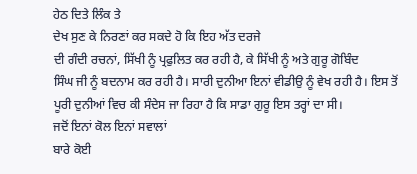ਹੇਠ ਦਿਤੇ ਲਿੰਕ ਤੇ
ਦੇਖ ਸੁਣ ਕੇ ਨਿਰਣਾਂ ਕਰ ਸਕਦੇ ਹੋ ਕਿ ਇਹ ਅੱਤ ਦਰਜੇ
ਦੀ ਗੰਦੀ ਰਚਨਾਂ, ਸਿੱਖੀ ਨੂੰ ਪ੍ਰਫੁਲਿਤ ਕਰ ਰਹੀ ਹੈ, ਕੇ ਸਿੱਖੀ ਨੂੰ ਅਤੇ ਗੁਰੂ ਗੋਬਿੰਦ
ਸਿੰਘ ਜੀ ਨੂੰ ਬਦਨਾਮ ਕਰ ਰਹੀ ਹੈ। ਸਾਰੀ ਦੁਨੀਆ ਇਨਾਂ ਵੀਡੀਉ ਨੂੰ ਵੇਖ ਰਹੀ ਹੈ। ਇਸ ਤੋਂ
ਪੂਰੀ ਦੁਨੀਆਂ ਵਿਚ ਕੀ ਸੰਦੇਸ ਜਾ ਰਿਹਾ ਹੈ ਕਿ ਸਾਡਾ ਗੁਰੂ ਇਸ ਤਰ੍ਹਾਂ ਦਾ ਸੀ।
ਜਦੋਂ ਇਨਾਂ ਕੋਲ ਇਨਾਂ ਸਵਾਲਾਂ
ਬਾਰੇ ਕੋਈ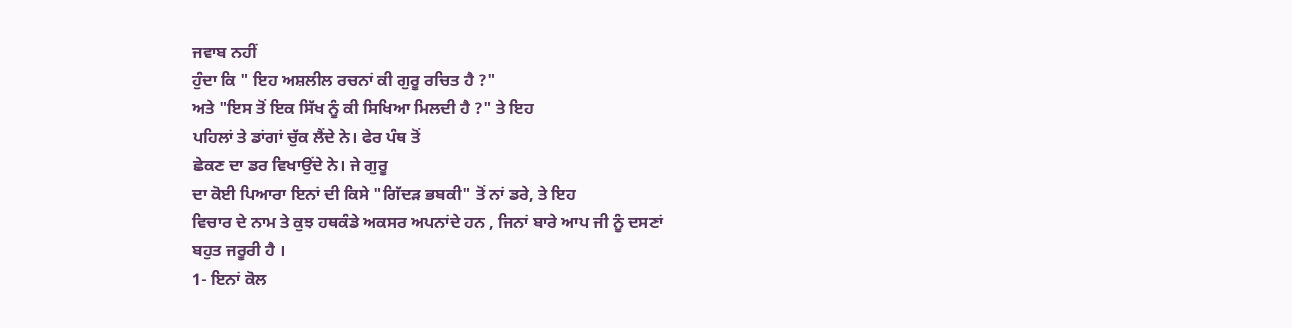ਜਵਾਬ ਨਹੀਂ
ਹੁੰਦਾ ਕਿ " ਇਹ ਅਸ਼ਲੀਲ ਰਚਨਾਂ ਕੀ ਗੁਰੂ ਰਚਿਤ ਹੈ ?"
ਅਤੇ "ਇਸ ਤੋਂ ਇਕ ਸਿੱਖ ਨੂੰ ਕੀ ਸਿਖਿਆ ਮਿਲਦੀ ਹੈ ?" ਤੇ ਇਹ
ਪਹਿਲਾਂ ਤੇ ਡਾਂਗਾਂ ਚੁੱਕ ਲੈਂਦੇ ਨੇ। ਫੇਰ ਪੰਥ ਤੋਂ
ਛੇਕਣ ਦਾ ਡਰ ਵਿਖਾਉਂਦੇ ਨੇ। ਜੇ ਗੁਰੂ
ਦਾ ਕੋਈ ਪਿਆਰਾ ਇਨਾਂ ਦੀ ਕਿਸੇ "ਗਿੱਦੜ ਭਬਕੀ" ਤੋਂ ਨਾਂ ਡਰੇ, ਤੇ ਇਹ
ਵਿਚਾਰ ਦੇ ਨਾਮ ਤੇ ਕੁਝ ਹਥਕੰਡੇ ਅਕਸਰ ਅਪਨਾਂਦੇ ਹਨ , ਜਿਨਾਂ ਬਾਰੇ ਆਪ ਜੀ ਨੂੰ ਦਸਣਾਂ
ਬਹੁਤ ਜਰੂਰੀ ਹੈ ।
1- ਇਨਾਂ ਕੋਲ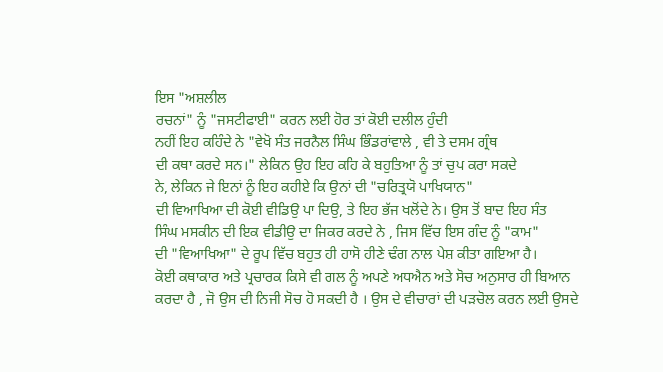ਇਸ "ਅਸ਼ਲੀਲ
ਰਚਨਾਂ" ਨੂੰ "ਜਸਟੀਫਾਈ" ਕਰਨ ਲਈ ਹੋਰ ਤਾਂ ਕੋਈ ਦਲੀਲ ਹੁੰਦੀ
ਨਹੀਂ ਇਹ ਕਹਿੰਦੇ ਨੇ "ਵੇਖੋ ਸੰਤ ਜਰਨੈਲ ਸਿੰਘ ਭਿੰਡਰਾਂਵਾਲੇ , ਵੀ ਤੇ ਦਸਮ ਗ੍ਰੰਥ
ਦੀ ਕਥਾ ਕਰਦੇ ਸਨ।" ਲੇਕਿਨ ਉਹ ਇਹ ਕਹਿ ਕੇ ਬਹੁਤਿਆ ਨੂੰ ਤਾਂ ਚੁਪ ਕਰਾ ਸਕਦੇ
ਨੇ, ਲੇਕਿਨ ਜੇ ਇਨਾਂ ਨੂੰ ਇਹ ਕਹੀਏ ਕਿ ਉਨਾਂ ਦੀ "ਚਰਿਤ੍ਰਯੋ ਪਾਖਿਯਾਨ"
ਦੀ ਵਿਆਖਿਆ ਦੀ ਕੋਈ ਵੀਡਿਉ ਪਾ ਦਿਉ, ਤੇ ਇਹ ਭੱਜ ਖਲੋਂਦੇ ਨੇ। ਉਸ ਤੋਂ ਬਾਦ ਇਹ ਸੰਤ
ਸਿੰਘ ਮਸਕੀਨ ਦੀ ਇਕ ਵੀਡੀਉ ਦਾ ਜਿਕਰ ਕਰਦੇ ਨੇ , ਜਿਸ ਵਿੱਚ ਇਸ ਗੰਦ ਨੂੰ "ਕਾਮ"
ਦੀ "ਵਿਆਖਿਆ" ਦੇ ਰੂਪ ਵਿੱਚ ਬਹੁਤ ਹੀ ਹਾਸੋ ਹੀਣੇ ਢੰਗ ਨਾਲ ਪੇਸ਼ ਕੀਤਾ ਗਇਆ ਹੈ।
ਕੋਈ ਕਥਾਕਾਰ ਅਤੇ ਪ੍ਰਚਾਰਕ ਕਿਸੇ ਵੀ ਗਲ ਨੂੰ ਅਪਣੇ ਅਧਐਨ ਅਤੇ ਸੋਚ ਅਨੁਸਾਰ ਹੀ ਬਿਆਨ
ਕਰਦਾ ਹੈ , ਜੋ ਉਸ ਦੀ ਨਿਜੀ ਸੋਚ ਹੋ ਸਕਦੀ ਹੈ । ਉਸ ਦੇ ਵੀਚਾਰਾਂ ਦੀ ਪੜਚੋਲ ਕਰਨ ਲਈ ਉਸਦੇ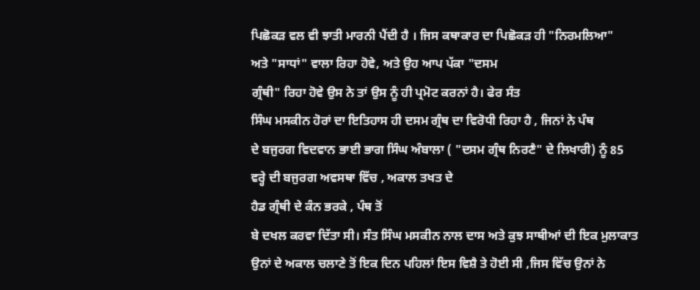ਪਿਛੋਕੜ ਵਲ ਵੀ ਝਾਤੀ ਮਾਰਨੀ ਪੈਂਦੀ ਹੈ । ਜਿਸ ਕਥਾਕਾਰ ਦਾ ਪਿਛੋਕੜ ਹੀ "ਨਿਰਮਲਿਆ"
ਅਤੇ "ਸਾਧਾਂ" ਵਾਲਾ ਰਿਹਾ ਹੋਵੇ, ਅਤੇ ਉਹ ਆਪ ਪੱਕਾ "ਦਸਮ
ਗ੍ਰੰਥੀ" ਰਿਹਾ ਹੋਵੇ ਉਸ ਨੇ ਤਾਂ ਉਸ ਨੂੰ ਹੀ ਪ੍ਰਮੋਟ ਕਰਨਾਂ ਹੈ। ਫੇਰ ਸੰਤ
ਸਿੰਘ ਮਸਕੀਨ ਹੋਰਾਂ ਦਾ ਇਤਿਹਾਸ ਹੀ ਦਸਮ ਗ੍ਰੰਥ ਦਾ ਵਿਰੋਧੀ ਰਿਹਾ ਹੈ , ਜਿਨਾਂ ਨੇ ਪੰਥ
ਦੇ ਬਜੁਰਗ ਵਿਦਵਾਨ ਭਾਈ ਭਾਗ ਸਿੰਘ ਅੰਬਾਲਾ ( "ਦਸਮ ਗ੍ਰੰਥ ਨਿਰਣੈ" ਦੇ ਲਿਖਾਰੀ) ਨੂੰ 85
ਵਰ੍ਹੇ ਦੀ ਬਜੁਰਗ ਅਵਸਥਾ ਵਿੱਚ , ਅਕਾਲ ਤਖਤ ਦੇ
ਹੈਡ ਗ੍ਰੰਥੀ ਦੇ ਕੰਨ ਭਰਕੇ , ਪੰਥ ਤੋਂ
ਬੇ ਦਖਲ ਕਰਵਾ ਦਿੱਤਾ ਸੀ। ਸੰਤ ਸਿੰਘ ਮਸਕੀਨ ਨਾਲ ਦਾਸ ਅਤੇ ਕੁਝ ਸਾਥੀਆਂ ਦੀ ਇਕ ਮੁਲਾਕਾਤ
ਉਨਾਂ ਦੇ ਅਕਾਲ ਚਲਾਣੇ ਤੋਂ ਇਕ ਦਿਨ ਪਹਿਲਾਂ ਇਸ ਵਿਸ਼ੈ ਤੇ ਹੋਈ ਸੀ ,ਜਿਸ ਵਿੱਚ ਉਨਾਂ ਨੇ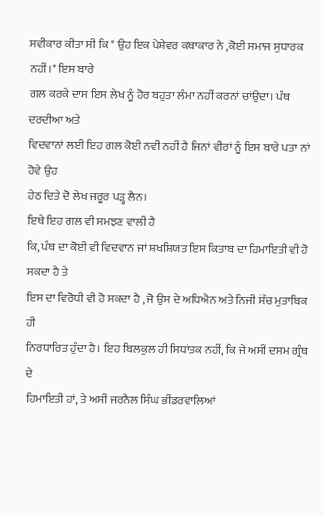ਸਵੀਕਾਰ ਕੀਤਾ ਸੀ ਕਿ " ਉਹ ਇਕ ਪੇਸ਼ੇਵਰ ਕਥਾਕਾਰ ਨੇ ,ਕੋਈ ਸਮਾਜ ਸੁਧਾਰਕ ਨਹੀਂ।" ਇਸ ਬਾਰੇ
ਗਲ ਕਰਕੇ ਦਾਸ ਇਸ ਲੇਖ ਨੂੰ ਹੋਰ ਬਹੁਤਾ ਲੰਮਾ ਨਹੀਂ ਕਰਨਾਂ ਚਾਂਉਦਾ। ਪੰਥ ਦਰਦੀਆ ਅਤੇ
ਵਿਦਵਾਨਾਂ ਲਈ ਇਹ ਗਲ ਕੋਈ ਨਵੀ ਨਹੀਂ ਹੈ ਜਿਨਾਂ ਵੀਰਾਂ ਨੂੰ ਇਸ ਬਾਰੇ ਪਤਾ ਨਾਂ ਹੋਵੇ ਉਹ
ਹੇਠ ਦਿਤੇ ਦੋ ਲੇਖ ਜਰੂਰ ਪੜ੍ਹ ਲੈਨ।
ਇਥੇ ਇਹ ਗਲ ਵੀ ਸਮਝਣ ਵਾਲੀ ਹੈ
ਕਿ, ਪੰਥ ਦਾ ਕੋਈ ਵੀ ਵਿਦਵਾਨ ਜਾਂ ਸ਼ਖਸ਼ਿਯਤ ਇਸ ਕਿਤਾਬ ਦਾ ਹਿਮਾਇਤੀ ਵੀ ਹੋ ਸਕਦਾ ਹੈ ਤੇ
ਇਸ ਦਾ ਵਿਰੋਧੀ ਵੀ ਹੋ ਸਕਦਾ ਹੈ , ਜੋ ਉਸ ਦੇ ਅਧਿਐਨ ਅਤੇ ਨਿਜੀ ਸੋੱਚ ਮੁਤਾਬਿਕ ਹੀ
ਨਿਰਧਾਰਿਤ ਹੁੰਦਾ ਹੈ। ਇਹ ਬਿਲਕੁਲ ਹੀ ਸਿਧਾਂਤਕ ਨਹੀਂ, ਕਿ ਜੇ ਅਸੀਂ ਦਸਮ ਗ੍ਰੰਥ ਦੇ
ਹਿਮਾਇਤੀ ਹਾਂ, ਤੇ ਅਸੀਂ ਜਰਨੈਲ ਸਿੰਘ ਭੀਂਡਰਵਾਲਿਆਂ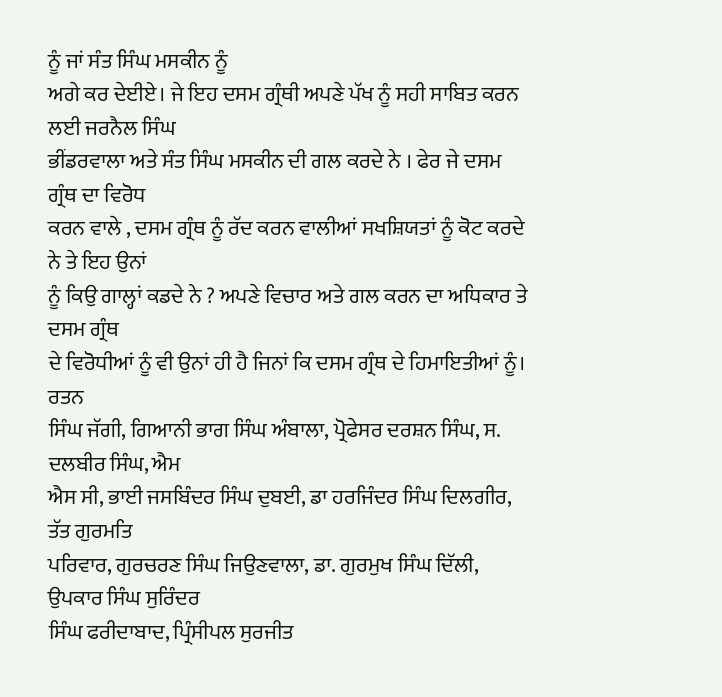ਨੂੰ ਜਾਂ ਸੰਤ ਸਿੰਘ ਮਸਕੀਨ ਨੂੰ
ਅਗੇ ਕਰ ਦੇਈਏ। ਜੇ ਇਹ ਦਸਮ ਗ੍ਰੰਥੀ ਅਪਣੇ ਪੱਖ ਨੂੰ ਸਹੀ ਸਾਬਿਤ ਕਰਨ ਲਈ ਜਰਨੈਲ ਸਿੰਘ
ਭੀਂਡਰਵਾਲਾ ਅਤੇ ਸੰਤ ਸਿੰਘ ਮਸਕੀਨ ਦੀ ਗਲ ਕਰਦੇ ਨੇ । ਫੇਰ ਜੇ ਦਸਮ ਗ੍ਰੰਥ ਦਾ ਵਿਰੋਧ
ਕਰਨ ਵਾਲੇ , ਦਸਮ ਗ੍ਰੰਥ ਨੂੰ ਰੱਦ ਕਰਨ ਵਾਲੀਆਂ ਸਖਸ਼ਿਯਤਾਂ ਨੂੰ ਕੋਟ ਕਰਦੇ ਨੇ ਤੇ ਇਹ ਉਨਾਂ
ਨੂੰ ਕਿਉ ਗਾਲ੍ਹਾਂ ਕਡਦੇ ਨੇ ? ਅਪਣੇ ਵਿਚਾਰ ਅਤੇ ਗਲ ਕਰਨ ਦਾ ਅਧਿਕਾਰ ਤੇ ਦਸਮ ਗ੍ਰੰਥ
ਦੇ ਵਿਰੋਧੀਆਂ ਨੂੰ ਵੀ ਉਨਾਂ ਹੀ ਹੈ ਜਿਨਾਂ ਕਿ ਦਸਮ ਗ੍ਰੰਥ ਦੇ ਹਿਮਾਇਤੀਆਂ ਨੂੰ। ਰਤਨ
ਸਿੰਘ ਜੱਗੀ, ਗਿਆਨੀ ਭਾਗ ਸਿੰਘ ਅੰਬਾਲਾ, ਪ੍ਰੋਫੇਸਰ ਦਰਸ਼ਨ ਸਿੰਘ, ਸ. ਦਲਬੀਰ ਸਿੰਘ, ਐਮ
ਐਸ ਸੀ, ਭਾਈ ਜਸਬਿੰਦਰ ਸਿੰਘ ਦੁਬਈ, ਡਾ ਹਰਜਿੰਦਰ ਸਿੰਘ ਦਿਲਗੀਰ, ਤੱਤ ਗੁਰਮਤਿ
ਪਰਿਵਾਰ, ਗੁਰਚਰਣ ਸਿੰਘ ਜਿਉਣਵਾਲਾ, ਡਾ. ਗੁਰਮੁਖ ਸਿੰਘ ਦਿੱਲੀ, ਉਪਕਾਰ ਸਿੰਘ ਸੁਰਿੰਦਰ
ਸਿੰਘ ਫਰੀਦਾਬਾਦ, ਪ੍ਰਿੰਸੀਪਲ ਸੁਰਜੀਤ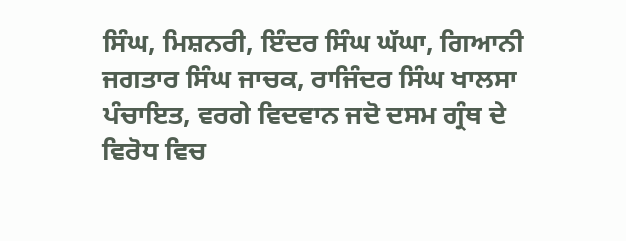ਸਿੰਘ, ਮਿਸ਼ਨਰੀ, ਇੰਦਰ ਸਿੰਘ ਘੱਘਾ, ਗਿਆਨੀ
ਜਗਤਾਰ ਸਿੰਘ ਜਾਚਕ, ਰਾਜਿੰਦਰ ਸਿੰਘ ਖਾਲਸਾ ਪੰਚਾਇਤ, ਵਰਗੇ ਵਿਦਵਾਨ ਜਦੋ ਦਸਮ ਗ੍ਰੰਥ ਦੇ
ਵਿਰੋਧ ਵਿਚ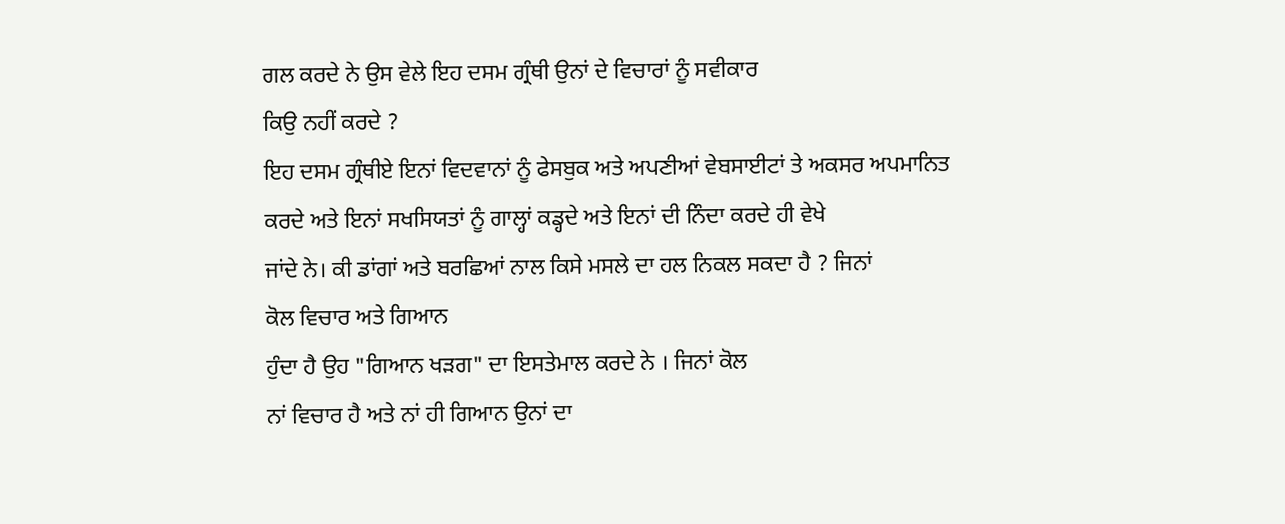ਗਲ ਕਰਦੇ ਨੇ ਉਸ ਵੇਲੇ ਇਹ ਦਸਮ ਗ੍ਰੰਥੀ ਉਨਾਂ ਦੇ ਵਿਚਾਰਾਂ ਨੂੰ ਸਵੀਕਾਰ
ਕਿਉ ਨਹੀਂ ਕਰਦੇ ?
ਇਹ ਦਸਮ ਗ੍ਰੰਥੀਏ ਇਨਾਂ ਵਿਦਵਾਨਾਂ ਨੂੰ ਫੇਸਬੁਕ ਅਤੇ ਅਪਣੀਆਂ ਵੇਬਸਾਈਟਾਂ ਤੇ ਅਕਸਰ ਅਪਮਾਨਿਤ
ਕਰਦੇ ਅਤੇ ਇਨਾਂ ਸਖਸਿਯਤਾਂ ਨੂੰ ਗਾਲ੍ਹਾਂ ਕਡ੍ਹਦੇ ਅਤੇ ਇਨਾਂ ਦੀ ਨਿੰਦਾ ਕਰਦੇ ਹੀ ਵੇਖੇ
ਜਾਂਦੇ ਨੇ। ਕੀ ਡਾਂਗਾਂ ਅਤੇ ਬਰਛਿਆਂ ਨਾਲ ਕਿਸੇ ਮਸਲੇ ਦਾ ਹਲ ਨਿਕਲ ਸਕਦਾ ਹੈ ? ਜਿਨਾਂ
ਕੋਲ ਵਿਚਾਰ ਅਤੇ ਗਿਆਨ
ਹੁੰਦਾ ਹੈ ਉਹ "ਗਿਆਨ ਖੜਗ" ਦਾ ਇਸਤੇਮਾਲ ਕਰਦੇ ਨੇ । ਜਿਨਾਂ ਕੋਲ
ਨਾਂ ਵਿਚਾਰ ਹੈ ਅਤੇ ਨਾਂ ਹੀ ਗਿਆਨ ਉਨਾਂ ਦਾ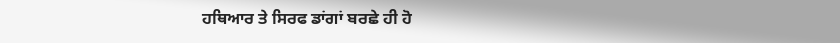ਹਥਿਆਰ ਤੇ ਸਿਰਫ ਡਾਂਗਾਂ ਬਰਛੇ ਹੀ ਹੋ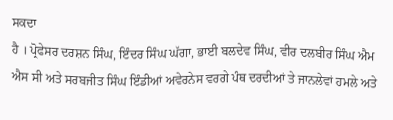ਸਕਦਾ
ਹੈ । ਪ੍ਰੋਫੇਸਰ ਦਰਸ਼ਨ ਸਿੰਘ, ਇੰਦਰ ਸਿੰਘ ਘੱਗਾ, ਭਾਈ ਬਲਦੇਵ ਸਿੰਘ, ਵੀਰ ਦਲਬੀਰ ਸਿੰਘ ਐਮ
ਐਸ ਸੀ ਅਤੇ ਸਰਬਜੀਤ ਸਿੰਘ ਇੰਡੀਆਂ ਅਵੇਰਨੇਸ ਵਰਗੇ ਪੰਥ ਦਰਦੀਆਂ ਤੇ ਜਾਨਲੇਵਾਂ ਹਮਲੇ ਅਤੇ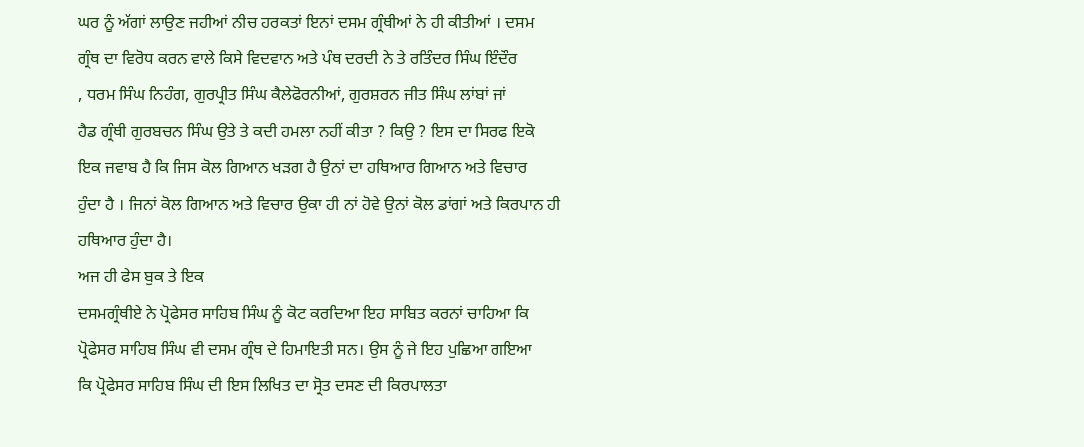ਘਰ ਨੂੰ ਅੱਗਾਂ ਲਾਉਣ ਜਹੀਆਂ ਨੀਚ ਹਰਕਤਾਂ ਇਨਾਂ ਦਸਮ ਗ੍ਰੰਥੀਆਂ ਨੇ ਹੀ ਕੀਤੀਆਂ । ਦਸਮ
ਗ੍ਰੰਥ ਦਾ ਵਿਰੋਧ ਕਰਨ ਵਾਲੇ ਕਿਸੇ ਵਿਦਵਾਨ ਅਤੇ ਪੰਥ ਦਰਦੀ ਨੇ ਤੇ ਰਤਿੰਦਰ ਸਿੰਘ ਇੰਦੌਰ
, ਧਰਮ ਸਿੰਘ ਨਿਹੰਗ, ਗੁਰਪ੍ਰੀਤ ਸਿੰਘ ਕੈਲੇਫੋਰਨੀਆਂ, ਗੁਰਸ਼ਰਨ ਜੀਤ ਸਿੰਘ ਲਾਂਬਾਂ ਜਾਂ
ਹੈਡ ਗ੍ਰੰਥੀ ਗੁਰਬਚਨ ਸਿੰਘ ਉਤੇ ਤੇ ਕਦੀ ਹਮਲਾ ਨਹੀਂ ਕੀਤਾ ? ਕਿਉ ? ਇਸ ਦਾ ਸਿਰਫ ਇਕੋ
ਇਕ ਜਵਾਬ ਹੈ ਕਿ ਜਿਸ ਕੋਲ ਗਿਆਨ ਖੜਗ ਹੈ ਉਨਾਂ ਦਾ ਹਥਿਆਰ ਗਿਆਨ ਅਤੇ ਵਿਚਾਰ
ਹੁੰਦਾ ਹੈ । ਜਿਨਾਂ ਕੋਲ ਗਿਆਨ ਅਤੇ ਵਿਚਾਰ ਉਕਾ ਹੀ ਨਾਂ ਹੋਵੇ ਉਨਾਂ ਕੋਲ ਡਾਂਗਾਂ ਅਤੇ ਕਿਰਪਾਨ ਹੀ
ਹਥਿਆਰ ਹੁੰਦਾ ਹੈ।
ਅਜ ਹੀ ਫੇਸ ਬੁਕ ਤੇ ਇਕ
ਦਸਮਗ੍ਰੰਥੀਏ ਨੇ ਪ੍ਰੋਫੇਸਰ ਸਾਹਿਬ ਸਿੰਘ ਨੂੰ ਕੋਟ ਕਰਦਿਆ ਇਹ ਸਾਬਿਤ ਕਰਨਾਂ ਚਾਹਿਆ ਕਿ
ਪ੍ਰੋਫੇਸਰ ਸਾਹਿਬ ਸਿੰਘ ਵੀ ਦਸਮ ਗ੍ਰੰਥ ਦੇ ਹਿਮਾਇਤੀ ਸਨ। ਉਸ ਨੂੰ ਜੇ ਇਹ ਪੁਛਿਆ ਗਇਆ
ਕਿ ਪ੍ਰੋਫੇਸਰ ਸਾਹਿਬ ਸਿੰਘ ਦੀ ਇਸ ਲਿਖਿਤ ਦਾ ਸ੍ਰੋਤ ਦਸਣ ਦੀ ਕਿਰਪਾਲਤਾ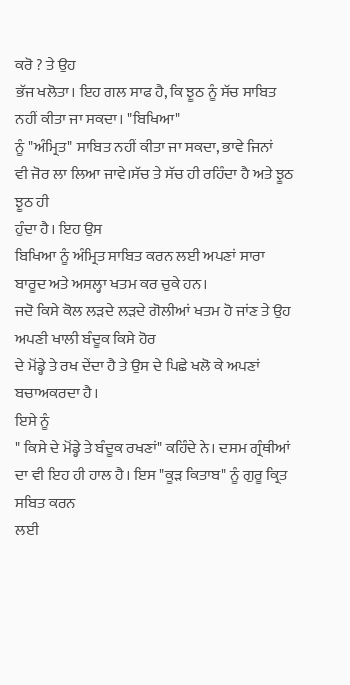ਕਰੋ ? ਤੇ ਉਹ
ਭੱਜ ਖਲੋਤਾ। ਇਹ ਗਲ ਸਾਫ ਹੈ, ਕਿ ਝੂਠ ਨੂੰ ਸੱਚ ਸਾਬਿਤ ਨਹੀਂ ਕੀਤਾ ਜਾ ਸਕਦਾ। "ਬਿਖਿਆ"
ਨੂੰ "ਅੰਮ੍ਰਿਤ" ਸਾਬਿਤ ਨਹੀਂ ਕੀਤਾ ਜਾ ਸਕਦਾ, ਭਾਵੇ ਜਿਨਾਂ
ਵੀ ਜੋਰ ਲਾ ਲਿਆ ਜਾਵੇ।ਸੱਚ ਤੇ ਸੱਚ ਹੀ ਰਹਿੰਦਾ ਹੈ ਅਤੇ ਝੂਠ ਝੂਠ ਹੀ
ਹੁੰਦਾ ਹੈ। ਇਹ ਉਸ
ਬਿਖਿਆ ਨੂੰ ਅੰਮ੍ਰਿਤ ਸਾਬਿਤ ਕਰਨ ਲਈ ਅਪਣਾਂ ਸਾਰਾ ਬਾਰੂਦ ਅਤੇ ਅਸਲ੍ਹਾ ਖਤਮ ਕਰ ਚੁਕੇ ਹਨ।
ਜਦੋ ਕਿਸੇ ਕੋਲ ਲੜਦੇ ਲੜਦੇ ਗੋਲੀਆਂ ਖਤਮ ਹੋ ਜਾਂਣ ਤੇ ਉਹ ਅਪਣੀ ਖਾਲੀ ਬੰਦੂਕ ਕਿਸੇ ਹੋਰ
ਦੇ ਮੋਂਡ੍ਹੇ ਤੇ ਰਖ ਦੇਂਦਾ ਹੈ ਤੇ ਉਸ ਦੇ ਪਿਛੇ ਖਲੋ ਕੇ ਅਪਣਾਂ ਬਚਾਅਕਰਦਾ ਹੈ।
ਇਸੇ ਨੂੰ
" ਕਿਸੇ ਦੇ ਮੋਂਡ੍ਹੇ ਤੇ ਬੰਦੂਕ ਰਖਣਾਂ" ਕਹਿੰਦੇ ਨੇ। ਦਸਮ ਗ੍ਰੰਥੀਆਂ
ਦਾ ਵੀ ਇਹ ਹੀ ਹਾਲ ਹੈ। ਇਸ "ਕੂੜ ਕਿਤਾਬ" ਨੂੰ ਗੁਰੂ ਕ੍ਰਿਤ ਸਬਿਤ ਕਰਨ
ਲਈ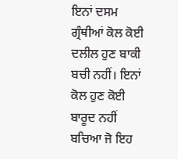ਇਨਾਂ ਦਸਮ ਗ੍ਰੰਥੀਆਂ ਕੋਲ ਕੋਈ ਦਲੀਲ ਹੁਣ ਬਾਕੀ ਬਚੀ ਨਹੀਂ। ਇਨਾਂ ਕੋਲ ਹੁਣ ਕੋਈ
ਬਾਰੂਦ ਨਹੀਂ ਬਚਿਆ ਜੋ ਇਹ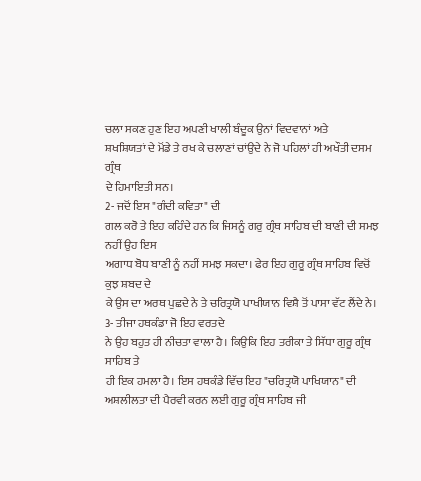ਚਲਾ ਸਕਣ ਹੁਣ ਇਹ ਅਪਣੀ ਖਾਲੀ ਬੰਦੂਕ ਉਨਾਂ ਵਿਦਵਾਨਾਂ ਅਤੇ
ਸ਼ਖਸ਼ਿਯਤਾਂ ਦੇ ਮੋਂਡੇ ਤੇ ਰਖ ਕੇ ਚਲਾਣਾਂ ਚਾਂਉਦੇ ਨੇ ਜੋ ਪਹਿਲਾਂ ਹੀ ਅਖੌਤੀ ਦਸਮ ਗ੍ਰੰਥ
ਦੇ ਹਿਮਾਇਤੀ ਸਨ।
2- ਜਦੋਂ ਇਸ "ਗੰਦੀ ਕਵਿਤਾ" ਦੀ
ਗਲ ਕਰੋ ਤੇ ਇਹ ਕਹਿੰਦੇ ਹਨ ਕਿ ਜਿਸਨੂੰ ਗਰੁ ਗ੍ਰੰਥ ਸਾਹਿਬ ਦੀ ਬਾਣੀ ਦੀ ਸਮਝ ਨਹੀਂ ਉਹ ਇਸ
ਅਗਾਧ ਬੋਧ ਬਾਣੀ ਨੂੰ ਨਹੀਂ ਸਮਝ ਸਕਦਾ। ਫੇਰ ਇਹ ਗੁਰੂ ਗ੍ਰੰਥ ਸਾਹਿਬ ਵਿਚੋਂ ਕੁਝ ਸ਼ਬਦ ਦੇ
ਕੇ ਉਸ ਦਾ ਅਰਥ ਪੁਛਦੇ ਨੇ ਤੇ ਚਰਿਤ੍ਰਯੋ ਪਾਖੀਯਾਨ ਵਿਸ਼ੈ ਤੋਂ ਪਾਸਾ ਵੱਟ ਲੈਂਦੇ ਨੇ।
3- ਤੀਜਾ ਹਥਕੰਡਾ ਜੋ ਇਹ ਵਰਤਦੇ
ਨੇ ਉਹ ਬਹੁਤ ਹੀ ਨੀਚਤਾ ਵਾਲਾ ਹੈ। ਕਿਉਕਿ ਇਹ ਤਰੀਕਾ ਤੇ ਸਿੱਧਾ ਗੁਰੂ ਗ੍ਰੰਥ ਸਾਹਿਬ ਤੇ
ਹੀ ਇਕ ਹਮਲਾ ਹੈ। ਇਸ ਹਥਕੰਡੇ ਵਿੱਚ ਇਹ "ਚਰਿਤ੍ਰਯੋ ਪਾਖਿਯਾਨ" ਦੀ
ਅਸ਼ਲੀਲਤਾ ਦੀ ਪੈਰਵੀ ਕਰਨ ਲਈ ਗੁਰੂ ਗ੍ਰੰਥ ਸਾਹਿਬ ਜੀ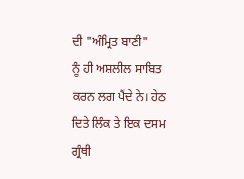ਦੀ "ਅੰਮ੍ਰਿਤ ਬਾਣੀ"
ਨੂੰ ਹੀ ਅਸ਼ਲੀਲ ਸਾਬਿਤ ਕਰਨ ਲਗ ਪੈਂਦੇ ਨੇ। ਹੇਠ ਦਿਤੇ ਲਿੰਕ ਤੇ ਇਕ ਦਸਮ ਗ੍ਰੰਥੀ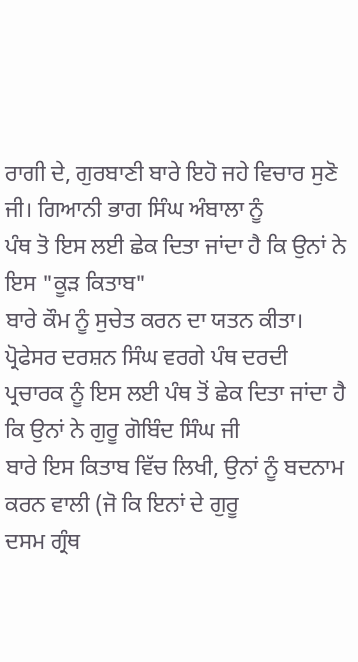ਰਾਗੀ ਦੇ, ਗੁਰਬਾਣੀ ਬਾਰੇ ਇਹੋ ਜਹੇ ਵਿਚਾਰ ਸੁਣੋ ਜੀ। ਗਿਆਨੀ ਭਾਗ ਸਿੰਘ ਅੰਬਾਲਾ ਨੂੰ
ਪੰਥ ਤੋ ਇਸ ਲਈ ਛੇਕ ਦਿਤਾ ਜਾਂਦਾ ਹੈ ਕਿ ਉਨਾਂ ਨੇ ਇਸ "ਕੂੜ ਕਿਤਾਬ"
ਬਾਰੇ ਕੌਮ ਨੂੰ ਸੁਚੇਤ ਕਰਨ ਦਾ ਯਤਨ ਕੀਤਾ। ਪ੍ਰੋਫੇਸਰ ਦਰਸ਼ਨ ਸਿੰਘ ਵਰਗੇ ਪੰਥ ਦਰਦੀ
ਪ੍ਰਚਾਰਕ ਨੂੰ ਇਸ ਲਈ ਪੰਥ ਤੋਂ ਛੇਕ ਦਿਤਾ ਜਾਂਦਾ ਹੈ ਕਿ ਉਨਾਂ ਨੇ ਗੁਰੂ ਗੋਬਿੰਦ ਸਿੰਘ ਜੀ
ਬਾਰੇ ਇਸ ਕਿਤਾਬ ਵਿੱਚ ਲਿਖੀ, ਉਨਾਂ ਨੂੰ ਬਦਨਾਮ ਕਰਨ ਵਾਲੀ (ਜੋ ਕਿ ਇਨਾਂ ਦੇ ਗੁਰੂ
ਦਸਮ ਗ੍ਰੰਥ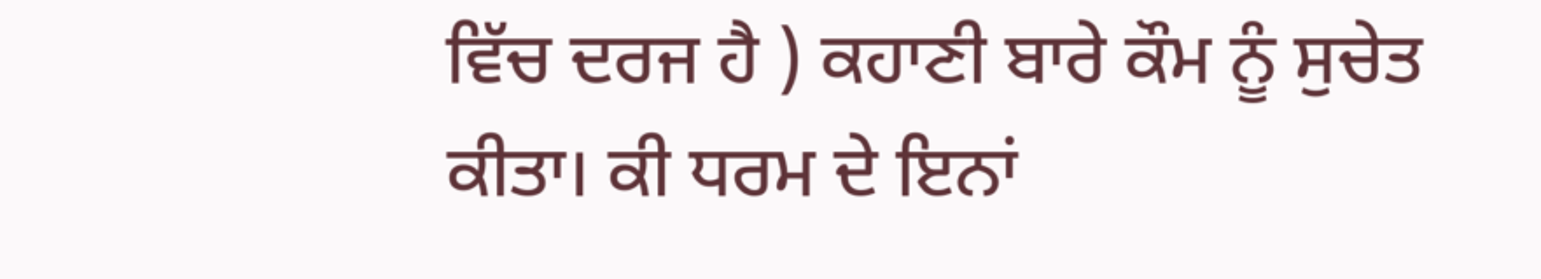ਵਿੱਚ ਦਰਜ ਹੈ ) ਕਹਾਣੀ ਬਾਰੇ ਕੌਮ ਨੂੰ ਸੁਚੇਤ ਕੀਤਾ। ਕੀ ਧਰਮ ਦੇ ਇਨਾਂ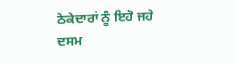ਠੇਕੇਦਾਰਾਂ ਨੂੰ ਇਹੋ ਜਹੇ ਦਸਮ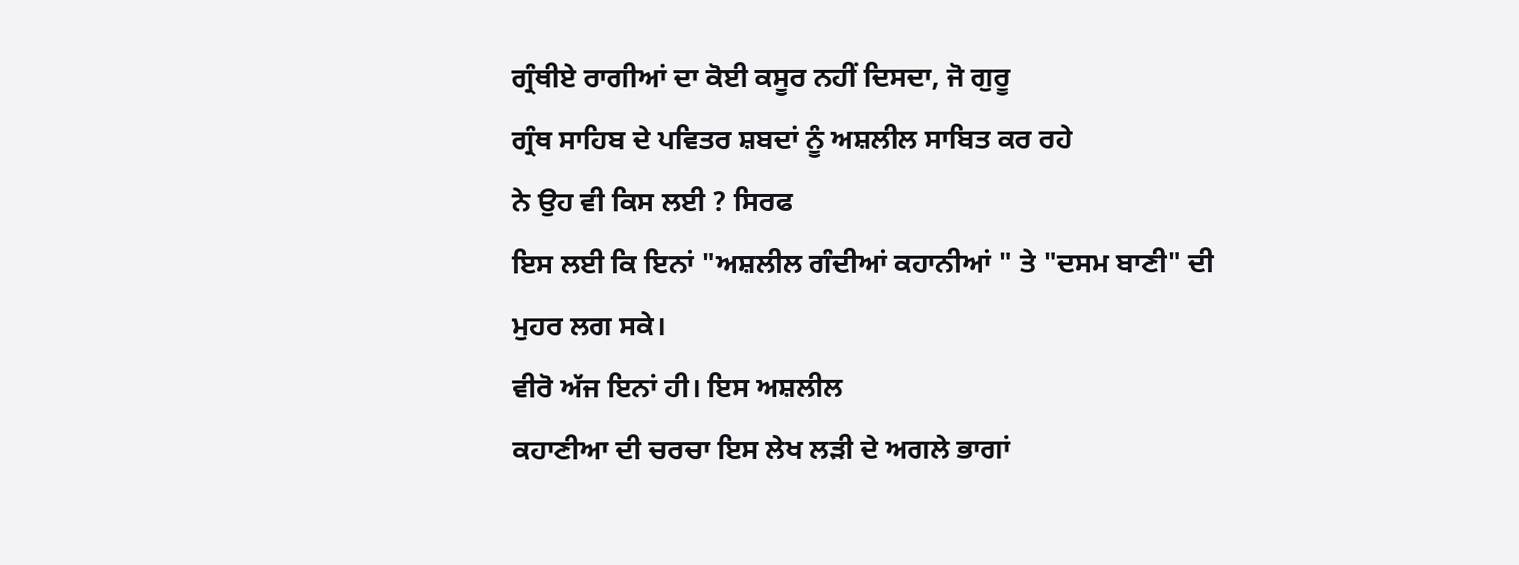ਗ੍ਰੰਥੀਏ ਰਾਗੀਆਂ ਦਾ ਕੋਈ ਕਸੂਰ ਨਹੀਂ ਦਿਸਦਾ, ਜੋ ਗੁਰੂ
ਗ੍ਰੰਥ ਸਾਹਿਬ ਦੇ ਪਵਿਤਰ ਸ਼ਬਦਾਂ ਨੂੰ ਅਸ਼ਲੀਲ ਸਾਬਿਤ ਕਰ ਰਹੇ
ਨੇ ਉਹ ਵੀ ਕਿਸ ਲਈ ? ਸਿਰਫ
ਇਸ ਲਈ ਕਿ ਇਨਾਂ "ਅਸ਼ਲੀਲ ਗੰਦੀਆਂ ਕਹਾਨੀਆਂ " ਤੇ "ਦਸਮ ਬਾਣੀ" ਦੀ
ਮੁਹਰ ਲਗ ਸਕੇ।
ਵੀਰੋ ਅੱਜ ਇਨਾਂ ਹੀ। ਇਸ ਅਸ਼ਲੀਲ
ਕਹਾਣੀਆ ਦੀ ਚਰਚਾ ਇਸ ਲੇਖ ਲੜੀ ਦੇ ਅਗਲੇ ਭਾਗਾਂ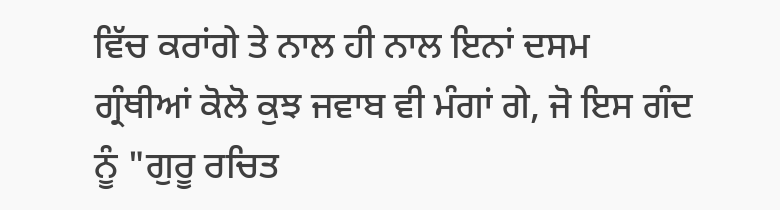ਵਿੱਚ ਕਰਾਂਗੇ ਤੇ ਨਾਲ ਹੀ ਨਾਲ ਇਨਾਂ ਦਸਮ
ਗ੍ਰੰਥੀਆਂ ਕੋਲੋ ਕੁਝ ਜਵਾਬ ਵੀ ਮੰਗਾਂ ਗੇ, ਜੋ ਇਸ ਗੰਦ ਨੂੰ "ਗੁਰੂ ਰਚਿਤ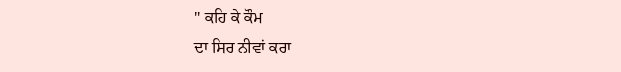" ਕਹਿ ਕੇ ਕੌਮ
ਦਾ ਸਿਰ ਨੀਵਾਂ ਕਰਾ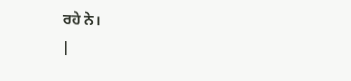ਰਹੇ ਨੇ।
|